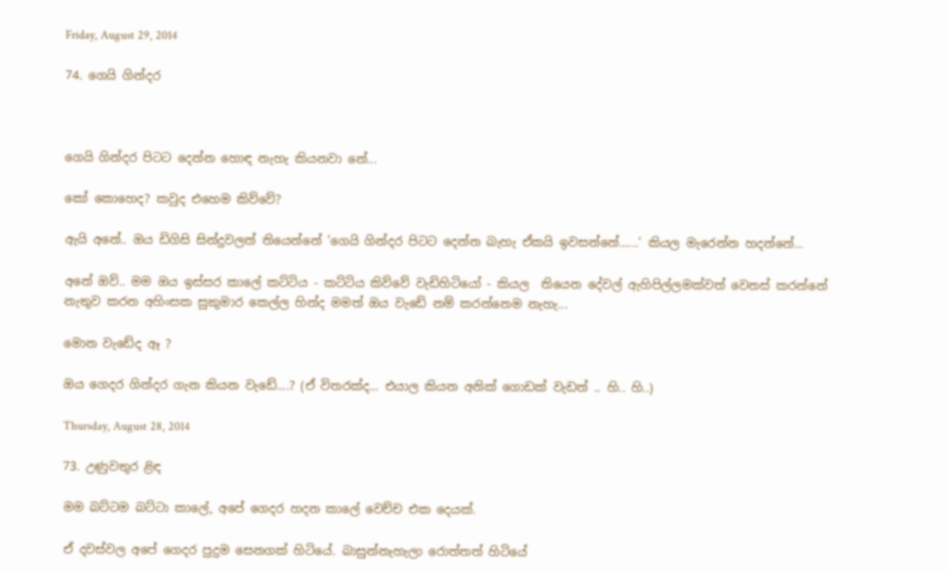Friday, August 29, 2014

74. ගෙයි ගින්දර



ගෙයි ගින්දර පිටට දෙන්න හොඳ නැහැ කියනවා නේ...

කෝ කොහෙද? කවුද එහෙම කිව්වේ?

ඇයි අනේ.. ඔය ඩිගිසි සින්දුවලත් තියෙන්නේ 'ගෙයි ගින්දර පිටට දෙන්න බැහැ ඒකයි ඉවසන්නේ......' කියල මැරෙන්න හදන්නේ...

අනේ ඔව්.. මම ඔය ඉස්සර කාලේ කට්ටිය - කට්ටිය කිව්වේ වැඩිහිටියෝ - කියල  තියෙන දේවල් ඇහිපිල්ලමක්වත් වෙනස් කරන්නේ නැතුව කරන අහිංසක සුකුමාර කෙල්ල හින්ද මමත් ඔය වැඩේ නම් කරන්නෙම නැහැ...

මොන වැඩේද ඈ ?

ඔය ගෙදර ගින්දර ගැන කියන වැඩේ....? (ඒ විතරක්ද... එයාල කියන අනික් ගොඩක් වැඩත් .. හි.. හි..)

Thursday, August 28, 2014

73. උණුවතුර ළිඳ

මම බට්ටම බට්ටා කාලේ, අපේ ගෙදර හදන කාලේ වෙච්ච එක දෙයක්.

ඒ දවස්වල අපේ ගෙදර පුදුම සෙනගක් හිටියේ. බාසුන්නැහැලා රොත්තත් හිටියේ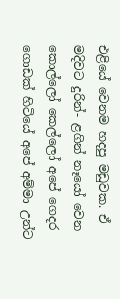එළියේ වෙනම හදපු මඩුවක. ඒ මදිවට දුරින්- ළගින් නෑයෝ වෙන කොල්ලෝ කෙල්ලෝ අපේ ගෙදර ගොඩක් හිටියේ අපේ අම්මා උන්ට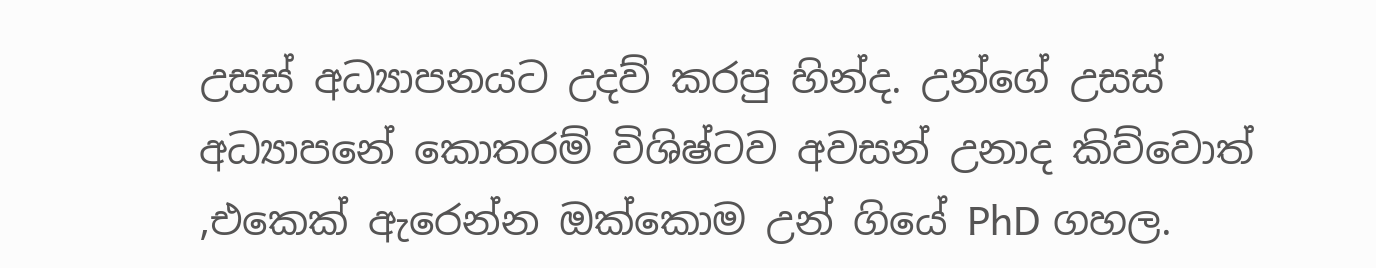උසස් අධ්‍යාපනයට උදව් කරපු හින්ද. උන්ගේ උසස් අධ්‍යාපනේ කොතරම් විශිෂ්ටව අවසන් උනාද කිව්වොත් ,එකෙක් ඇරෙන්න ඔක්කොම උන් ගියේ PhD ගහල.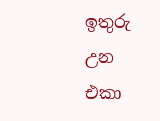ඉතුරු උන එකා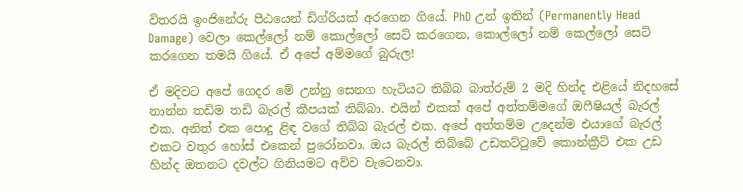විතරයි ඉංජිනේරු පීඨයෙන් ඩිග්රියක් අරගෙන ගියේ. PhD උන් ඉතින් (Permanently Head Damage) වෙලා කෙල්ලෝ නම් කොල්ලෝ සෙට් කරගෙන, කොල්ලෝ නම් කෙල්ලෝ සෙට් කරගෙන තමයි ගියේ. ඒ අපේ අම්මගේ බුරුල!

ඒ මදිවට අපේ ගෙදර මේ උන්නු සෙනග හැටියට තිබ්බ බාත්රුම් 2 මදි හින්ද එළියේ නිදහසේ නාන්න තඩිම තඩි බැරල් කීපයක් තිබ්බා. එයින් එකක් අපේ අත්තම්මගේ ඔෆීෂියල් බැරල් එක. අනිත් එක පොදු ළිඳ වගේ තිබ්බ බැරල් එක. අපේ අත්තම්ම උදෙන්ම එයාගේ බැරල් එකට වතුර හෝස් එකෙන් පුරෝනවා. ඔය බැරල් තිබ්බේ උඩතට්ටුවේ කොන්ක්‍රීට් එක උඩ හින්ද ඔතනට දවල්ට ගිනියමට අව්ව වැටෙනවා.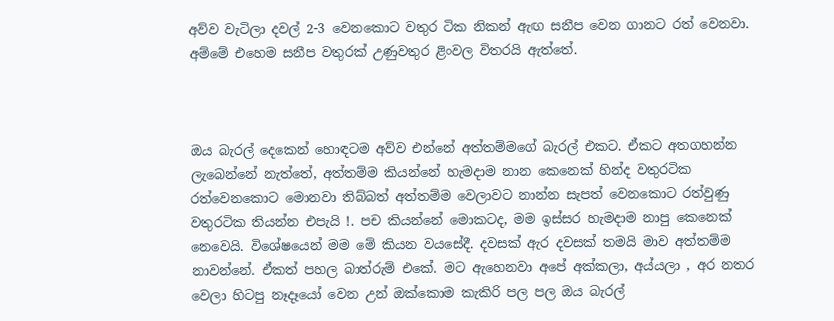අව්ව වැටිලා දවල් 2-3 වෙනකොට වතුර ටික නිකන් ඇඟ සනීප වෙන ගානට රත් වෙනවා. අම්මේ එහෙම සනීප වතුරක් උණුවතුර ළිංවල විතරයි ඇත්තේ.



ඔය බැරල් දෙකෙන් හොඳටම අව්ව එන්නේ අත්තම්මගේ බැරල් එකට. ඒකට අතගහන්න ලැබෙන්නේ නැත්තේ, අත්තම්ම කියන්නේ හැමදාම නාන කෙනෙක් හින්ද වතුරටික රත්වෙනකොට මොනවා තිබ්බත් අත්තම්ම වෙලාවට නාන්න සැපත් වෙනකොට රත්වුණු වතුරටික තියන්න එපැයි !. පච කියන්නේ මොකටද, මම ඉස්සර හැමදාම නාපු කෙනෙක් නෙවෙයි. විශේෂයෙන් මම මේ කියන වයසේදී. දවසක් ඇර දවසක් තමයි මාව අත්තම්ම නාවන්නේ. ඒකත් පහල බාත්රුම් එකේ. මට ඇහෙනවා අපේ අක්කලා, අය්යලා , අර නතර වෙලා හිටපු නෑදෑයෝ වෙන උන් ඔක්කොම කැකිරි පල පල ඔය බැරල්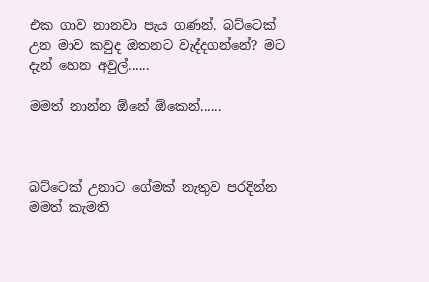එක ගාව නානවා පැය ගණන්. බට්ටෙක් උන මාව කවුද ඔතනට වැද්දගන්නේ? මට දැන් හෙන අවුල්......

මමත් නාන්න ඕනේ ඕකෙන්......



බට්ටෙක් උනාට ගේමක් නැතුව පරදින්න මමත් කැමති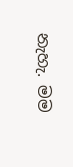නැහැ. මම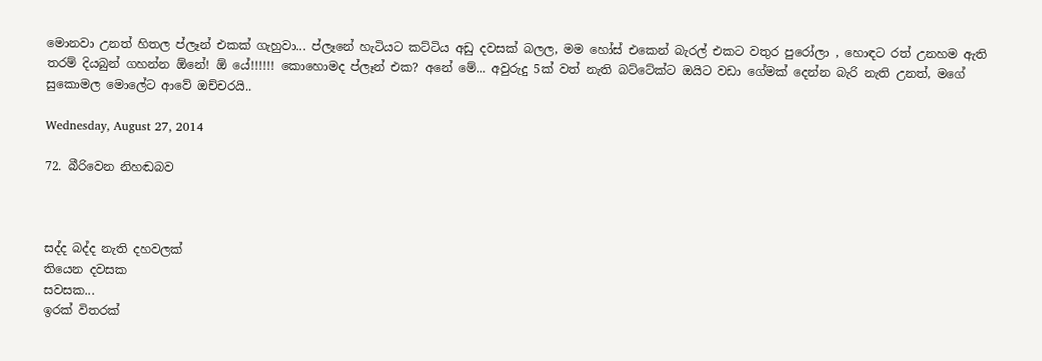මොනවා උනත් හිතල ප්ලෑන් එකක් ගැහුවා... ප්ලෑනේ හැටියට කට්ටිය අඩු දවසක් බලල, මම හෝස් එකෙන් බැරල් එකට වතුර පුරෝලා , හොඳට රත් උනහම ඇති තරම් දියබුන් ගහන්න ඕනේ! ඕ යේ!!!!!! කොහොමද ප්ලෑන් එක? අනේ මේ... අවුරුදු 5ක් වත් නැති බට්ටේක්ට ඔයිට වඩා ගේමක් දෙන්න බැරි නැති උනත්, මගේ සුකොමල මොලේට ආවේ ඔච්චරයි..

Wednesday, August 27, 2014

72. බීරිවෙන නිහඬබව



සද්ද බද්ද නැති දහවලක්
තියෙන දවසක
සවසක...
ඉරක් විතරක්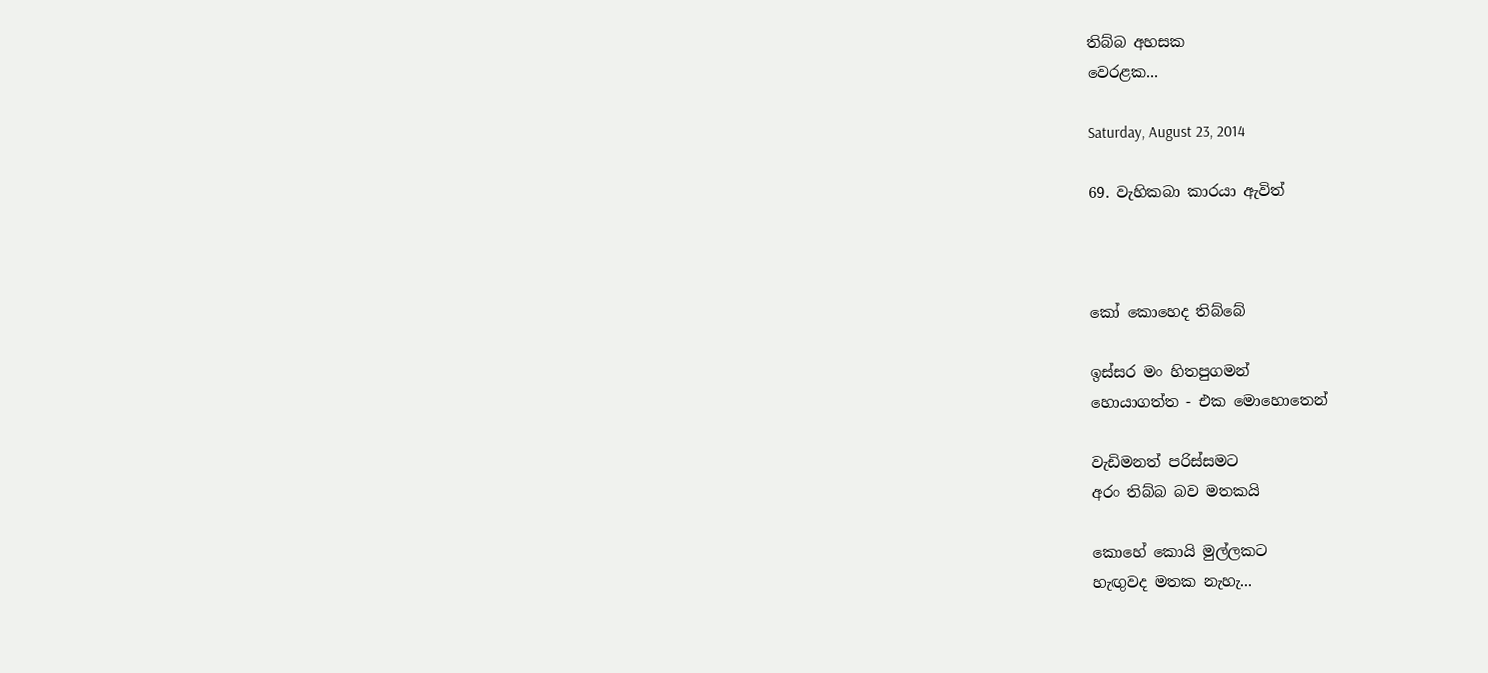තිබ්බ අහසක
වෙරළක...

Saturday, August 23, 2014

69. වැහිකබා කාරයා ඇවිත්



කෝ කොහෙද තිබ්බේ

ඉස්සර මං හිතපුගමන්
හොයාගත්ත - එක මොහොතෙන්

වැඩිමනත් පරිස්සමට
අරං තිබ්බ බව මතකයි

කොහේ කොයි මුල්ලකට
හැඟුවද මතක නැහැ...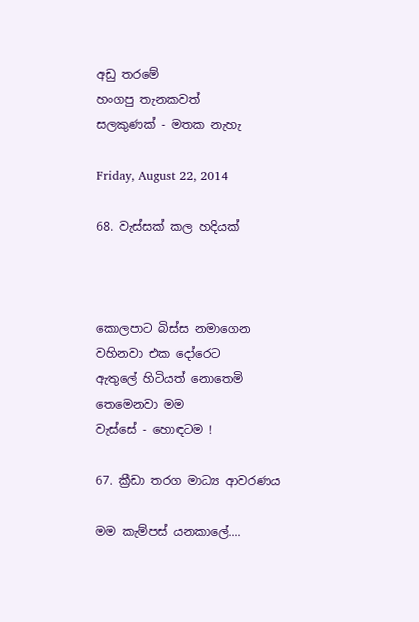අඩු තරමේ
හංගපු තැනකවත්
සලකුණක් - මතක නැහැ

Friday, August 22, 2014

68. වැස්සක් කල හදියක්



කොලපාට බිස්ස නමාගෙන
වහිනවා එක දෝරෙට
ඇතුලේ හිටියත් නොතෙමි
තෙමෙනවා මම
වැස්සේ - හොඳටම !

67. ක්‍රීඩා තරග මාධ්‍ය ආවරණය

මම කැම්පස් යනකාලේ....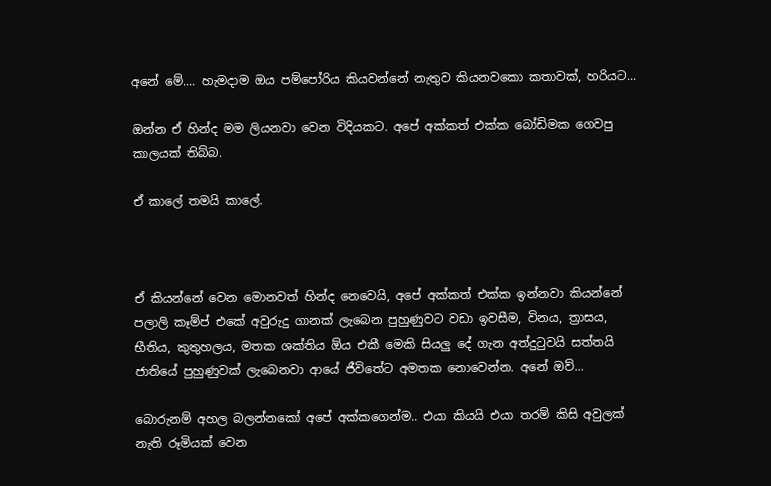අනේ මේ.... හැමදාම ඔය පම්පෝරිය කියවන්නේ නැතුව කියනවකො කතාවක්, හරියට...

ඔන්න ඒ හින්ද මම ලියනවා වෙන විදියකට. අපේ අක්කත් එක්ක බෝඩිමක ගෙවපු කාලයක් තිබ්බ.

ඒ කාලේ තමයි කාලේ.



ඒ කියන්නේ වෙන මොනවත් හින්ද නෙවෙයි, අපේ අක්කත් එක්ක ඉන්නවා කියන්නේ පලාලි කෑම්ප් එකේ අවුරුදු ගානක් ලැබෙන පුහුණුවට වඩා ඉවසීම, විනය, ත්‍රාසය, භීතිය, කුතුහලය, මතක ශක්තිය ඕය එකී මෙකි සියලු දේ ගැන අත්දුටුවයි සත්තයි ජාතියේ පුහුණුවක් ලැබෙනවා ආයේ ජීවිතේට අමතක නොවෙන්න. අනේ ඔව්...

බොරුනම් අහල බලන්නකෝ අපේ අක්කගෙන්ම.. එයා කියයි එයා තරම් කිසි අවුලක් නැති රූමියක් වෙන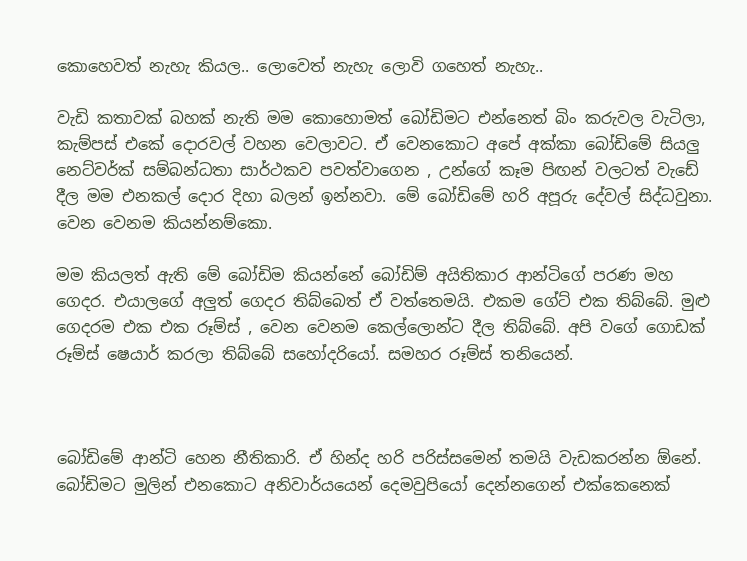කොහෙවත් නැහැ කියල.. ලොවෙත් නැහැ ලොවි ගහෙත් නැහැ..

වැඩි කතාවක් බහක් නැති මම කොහොමත් බෝඩිමට එන්නෙත් බිං කරුවල වැටිලා, කැම්පස් එකේ දොරවල් වහන වෙලාවට. ඒ වෙනකොට අපේ අක්කා බෝඩිමේ සියලු නෙට්වර්ක් සම්බන්ධතා සාර්ථකව පවත්වාගෙන , උන්ගේ කෑම පිඟන් වලටත් වැඩේ දීල මම එනකල් දොර දිහා බලන් ඉන්නවා. මේ බෝඩිමේ හරි අපූරු දේවල් සිද්ධවුනා. වෙන වෙනම කියන්නම්කො.

මම කියලත් ඇති මේ බෝඩිම කියන්නේ බෝඩිම් අයිතිකාර ආන්ටිගේ පරණ මහ ගෙදර. එයාලගේ අලුත් ගෙදර තිබ්බෙත් ඒ වත්තෙමයි. එකම ගේට් එක තිබ්බේ. මුළු ගෙදරම එක එක රූම්ස් , වෙන වෙනම කෙල්ලොන්ට දීල තිබ්බේ. අපි වගේ ගොඩක් රූම්ස් ෂෙයාර් කරලා තිබ්බේ සහෝදරියෝ. සමහර රූම්ස් තනියෙන්.



බෝඩිමේ ආන්ටි හෙන නීතිකාරි. ඒ හින්ද හරි පරිස්සමෙන් තමයි වැඩකරන්න ඕනේ. බෝඩිමට මුලින් එනකොට අනිවාර්යයෙන් දෙමවුපියෝ දෙන්නගෙන් එක්කෙනෙක්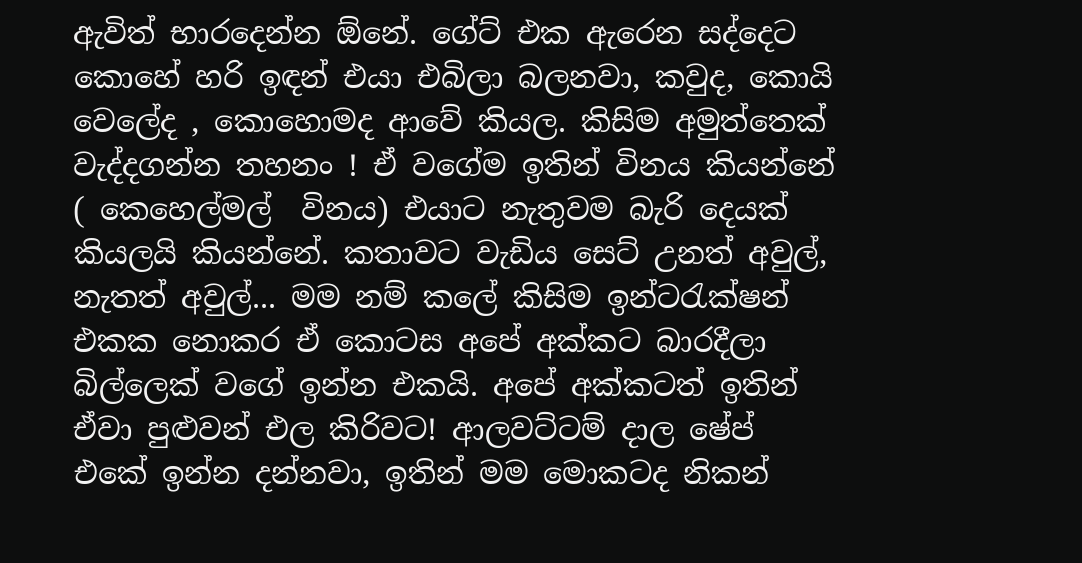ඇවිත් භාරදෙන්න ඕනේ. ගේට් එක ඇරෙන සද්දෙට කොහේ හරි ඉඳන් එයා එබිලා බලනවා, කවුද, කොයි වෙලේද , කොහොමද ආවේ කියල. කිසිම අමුත්තෙක් වැද්දගන්න තහනං ! ඒ වගේම ඉතින් විනය කියන්නේ ( කෙහෙල්මල්  විනය) එයාට නැතුවම බැරි දෙයක් කියලයි කියන්නේ. කතාවට වැඩිය සෙට් උනත් අවුල්, නැතත් අවුල්... මම නම් කලේ කිසිම ඉන්ටරැක්ෂන් එකක නොකර ඒ කොටස අපේ අක්කට බාරදීලා  බිල්ලෙක් වගේ ඉන්න එකයි. අපේ අක්කටත් ඉතින් ඒවා පුළුවන් එල කිරිවට! ආලවට්ටම් දාල ෂේප් එකේ ඉන්න දන්නවා, ඉතින් මම මොකටද නිකන්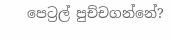පෙට්‍රල් පුච්චගන්නේ?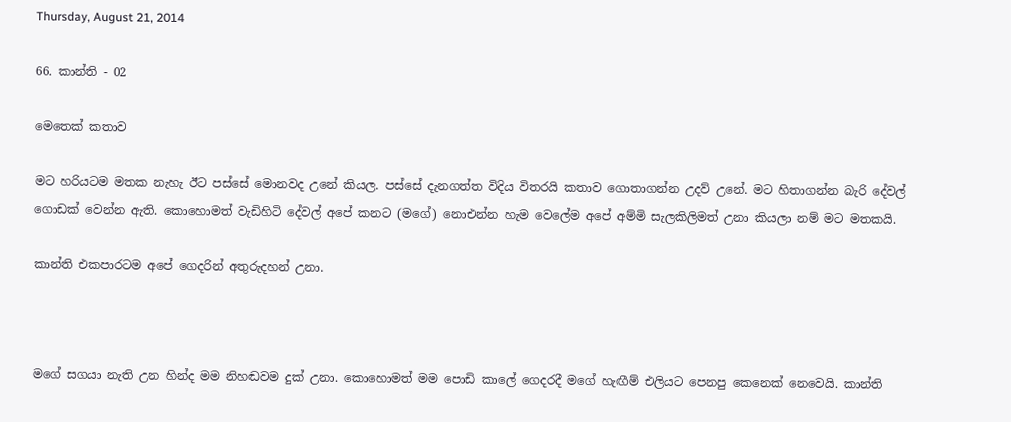Thursday, August 21, 2014

66. කාන්ති - 02

මෙතෙක් කතාව

මට හරියටම මතක නැහැ ඊට පස්සේ මොනවද උනේ කියල. පස්සේ දැනගත්ත විදිය විතරයි කතාව ගොතාගන්න උදව් උනේ. මට හිතාගන්න බැරි දේවල් ගොඩක් වෙන්න ඇති. කොහොමත් වැඩිහිටි දේවල් අපේ කනට (මගේ) නොඑන්න හැම වෙලේම අපේ අම්මි සැලකිලිමත් උනා කියලා නම් මට මතකයි.

කාන්ති එකපාරටම අපේ ගෙදරින් අතුරුදහන් උනා.



මගේ සගයා නැති උන හින්ද මම නිහඬවම දුක් උනා. කොහොමත් මම පොඩි කාලේ ගෙදරදී මගේ හැඟීම් එලියට පෙනපු කෙනෙක් නෙවෙයි. කාන්ති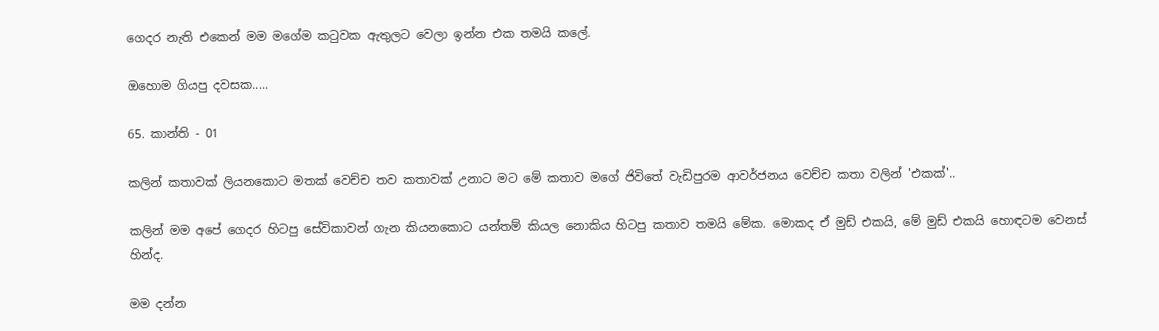ගෙදර නැති එකෙන් මම මගේම කටුවක ඇතුලට වෙලා ඉන්න එක තමයි කලේ.

ඔහොම ගියපු දවසක.....

65. කාන්ති - 01

කලින් කතාවක් ලියනකොට මතක් වෙච්ච තව කතාවක් උනාට මට මේ කතාව මගේ ජිවිතේ වැඩිපුරම ආවර්ජනය වෙච්ච කතා වලින් 'එකක්'..

කලින් මම අපේ ගෙදර හිටපු සේවිකාවන් ගැන කියනකොට යන්තම් කියල නොකිය හිටපු කතාව තමයි මේක. මොකද ඒ මුඩ් එකයි, මේ මුඩ් එකයි හොඳටම වෙනස් හින්ද.

මම දන්න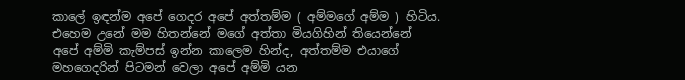කාලේ ඉඳන්ම අපේ ගෙදර අපේ අත්තම්ම ( අම්මගේ අම්ම ) හිටිය. එහෙම උනේ මම හිතන්නේ මගේ අත්තා මියගිහින් තියෙන්නේ අපේ අම්මි කැම්පස් ඉන්න කාලෙම හින්ද, අත්තම්ම එයාගේ මහගෙදරින් පිටමන් වෙලා අපේ අම්මි යන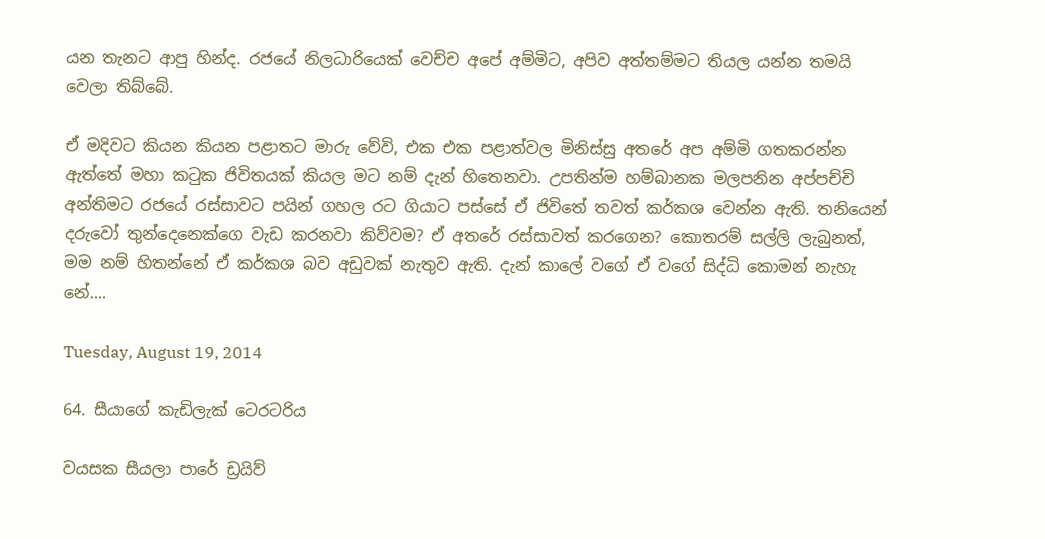යන තැනට ආපු හින්ද. රජයේ නිලධාරියෙක් වෙච්ච අපේ අම්මිට, අපිව අත්තම්මට තියල යන්න තමයි වෙලා තිබ්බේ.

ඒ මදිවට කියන කියන පළාතට මාරු වේවි, එක එක පළාත්වල මිනිස්සු අතරේ අප අම්මි ගතකරන්න ඇත්තේ මහා කටුක ජිවිතයක් කියල මට නම් දැන් හිතෙනවා. උපතින්ම හම්බානක මලපනින අප්පච්චි අන්තිමට රජයේ රස්සාවට පයින් ගහල රට ගියාට පස්සේ ඒ ජිවිතේ තවත් කර්කශ වෙන්න ඇති. තනියෙන් දරුවෝ තුන්දෙනෙක්ගෙ වැඩ කරනවා කිව්වම? ඒ අතරේ රස්සාවත් කරගෙන? කොතරම් සල්ලි ලැබුනත්, මම නම් හිතන්නේ ඒ කර්කශ බව අඩුවක් නැතුව ඇති. දැන් කාලේ වගේ ඒ වගේ සිද්ධි කොමන් නැහැ නේ....

Tuesday, August 19, 2014

64. සීයාගේ කැඩිලැක් ටෙරටරිය

වයසක සීයලා පාරේ ඩ්‍රයිව්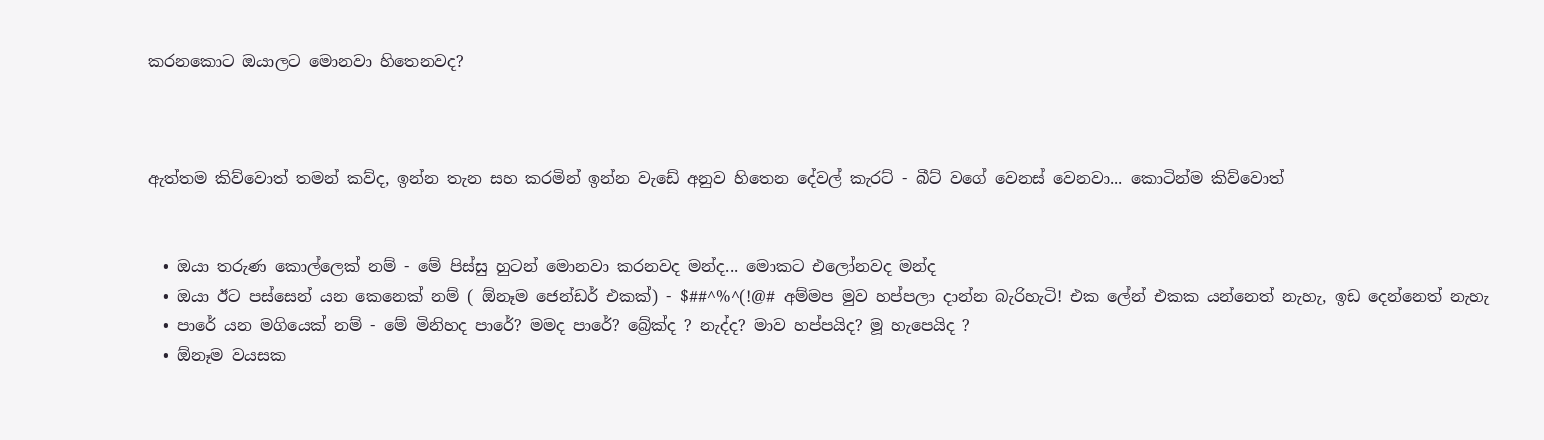කරනකොට ඔයාලට මොනවා හිතෙනවද?



ඇත්තම කිව්වොත් තමන් කව්ද, ඉන්න තැන සහ කරමින් ඉන්න වැඩේ අනුව හිතෙන දේවල් කැරට් - බීට් වගේ වෙනස් වෙනවා... කොටින්ම කිව්වොත්


  • ඔයා තරුණ කොල්ලෙක් නම් - මේ පිස්සු හුටන් මොනවා කරනවද මන්ද... මොකට එලෝනවද මන්ද
  • ඔයා ඊට පස්සෙන් යන කෙනෙක් නම් ( ඕනෑම ජෙන්ඩර් එකක්) - $##^%^(!@# අම්මප මුව හප්පලා දාන්න බැරිහැටි! එක ලේන් එකක යන්නෙත් නැහැ, ඉඩ දෙන්නෙත් නැහැ
  • පාරේ යන මගියෙක් නම් - මේ මිනිහද පාරේ? මමද පාරේ? බ්‍රේක්ද ? නැද්ද? මාව හප්පයිද? මූ හැපෙයිද ?
  • ඕනෑම වයසක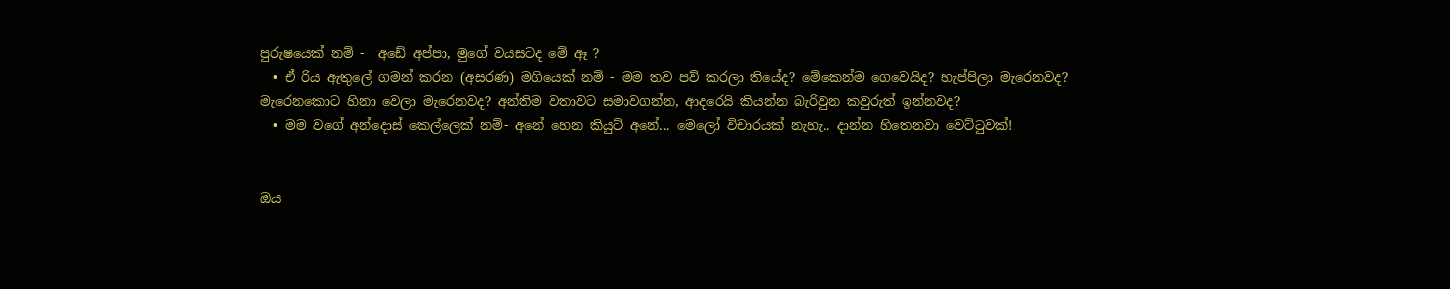පුරුෂයෙක් නම් -  අඩේ අප්පා, මුගේ වයසටද මේ ඈ ?
  • ඒ රිය ඇතුලේ ගමන් කරන (අසරණ) මගියෙක් නම් - මම තව පව් කරලා තියේද? මේකෙන්ම ගෙවෙයිද? හැප්පිලා මැරෙනවද? මැරෙනකොට හිනා වෙලා මැරෙනවද? අන්තිම වතාවට සමාවගන්න, ආදරෙයි කියන්න බැරිවුන කවුරුත් ඉන්නවද?
  • මම වගේ අන්දොස් කෙල්ලෙක් නම්- අනේ හෙන කියුට් අනේ... මෙලෝ විචාරයක් නැහැ.. දාන්න හිතෙනවා වෙට්ටුවක්!


ඔය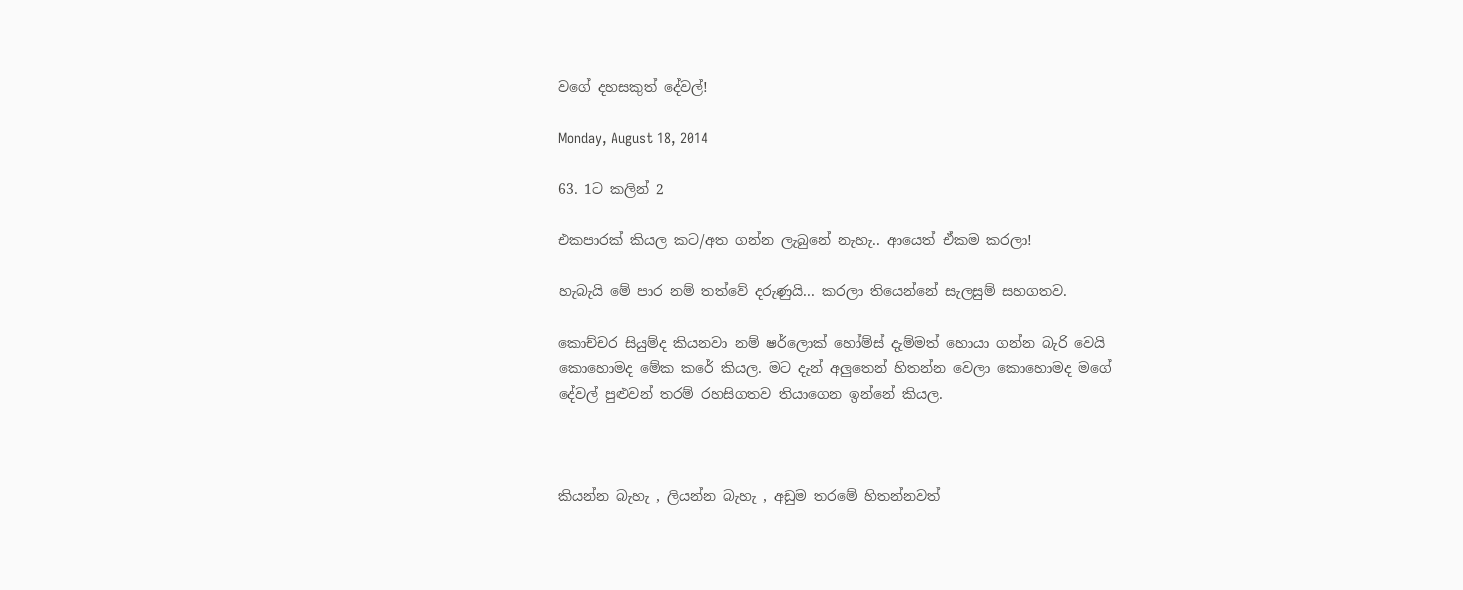වගේ දහසකුත් දේවල්!

Monday, August 18, 2014

63. 1ට කලින් 2

එකපාරක් කියල කට/අත ගන්න ලැබුනේ නැහැ.. ආයෙත් ඒකම කරලා!

හැබැයි මේ පාර නම් තත්වේ දරුණුයි... කරලා තියෙන්නේ සැලසුම් සහගතව.

කොච්චර සියුම්ද කියනවා නම් ෂර්ලොක් හෝම්ස් දැම්මත් හොයා ගන්න බැරි වෙයි කොහොමද මේක කරේ කියල. මට දැන් අලුතෙන් හිතන්න වෙලා කොහොමද මගේ දේවල් පුළුවන් තරම් රහසිගතව තියාගෙන ඉන්නේ කියල.



කියන්න බැහැ , ලියන්න බැහැ , අඩුම තරමේ හිතන්නවත්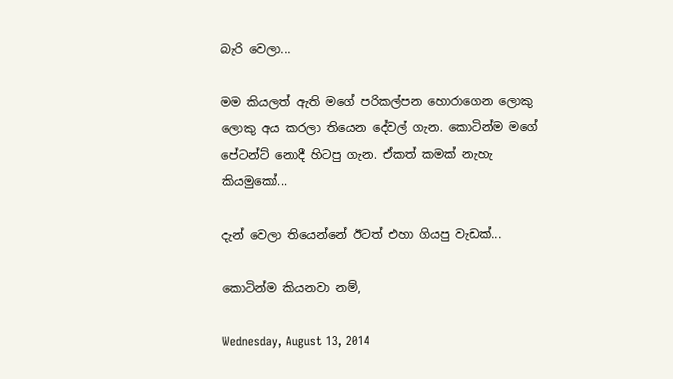බැරි වෙලා...

මම කියලත් ඇති මගේ පරිකල්පන හොරාගෙන ලොකු ලොකු අය කරලා තියෙන දේවල් ගැන. කොටින්ම මගේ පේටන්ට් නොදී හිටපු ගැන. ඒකත් කමක් නැහැ කියමුකෝ...

දැන් වෙලා තියෙන්නේ ඊටත් එහා ගියපු වැඩක්...

කොටින්ම කියනවා නම්,

Wednesday, August 13, 2014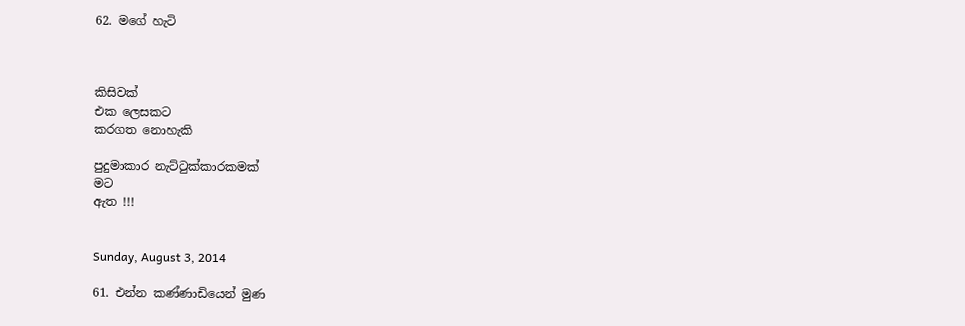62. මගේ හැටි



කිසිවක්
එක ලෙසකට
කරගත නොහැකි

පුදුමාකාර නැට්ටුක්කාරකමක්
මට
ඇත !!!


Sunday, August 3, 2014

61. එන්න කණ්ණාඩියෙන් මුණ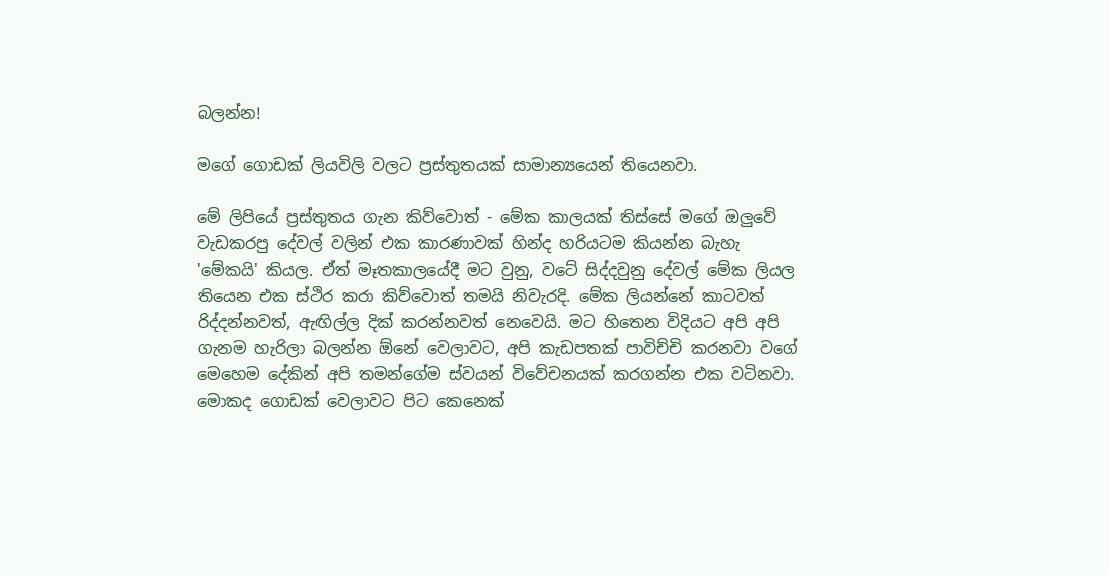බලන්න!

මගේ ගොඩක් ලියවිලි වලට ප්‍රස්තුතයක් සාමාන්‍යයෙන් තියෙනවා.

මේ ලිපියේ ප්‍රස්තුතය ගැන කිව්වොත් - මේක කාලයක් තිස්සේ මගේ ඔලුවේ වැඩකරපු දේවල් වලින් එක කාරණාවක් හින්ද හරියටම කියන්න බැහැ 'මේකයි' කියල. ඒත් මෑතකාලයේදී මට වුනු, වටේ සිද්දවුනු දේවල් මේක ලියල තියෙන එක ස්ථිර කරා කිව්වොත් තමයි නිවැරදි. මේක ලියන්නේ කාටවත් රිද්දන්නවත්, ඇඟිල්ල දික් කරන්නවත් නෙවෙයි. මට හිතෙන විදියට අපි අපි ගැනම හැරිලා බලන්න ඕනේ වෙලාවට, අපි කැඩපතක් පාවිච්චි කරනවා වගේ   මෙහෙම දේකින් අපි තමන්ගේම ස්වයන් විවේචනයක් කරගන්න එක වටිනවා. මොකද ගොඩක් වෙලාවට පිට කෙනෙක්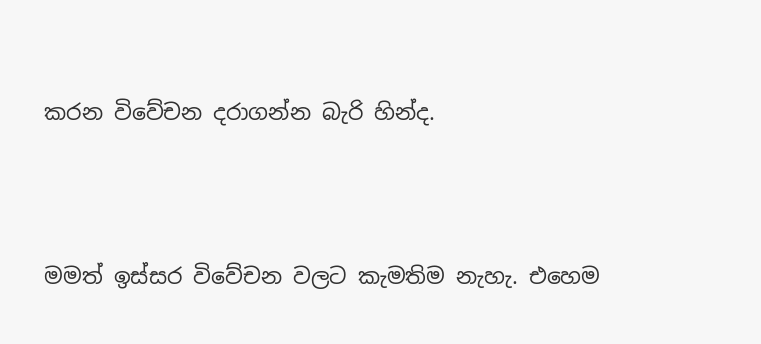කරන විවේචන දරාගන්න බැරි හින්ද.



මමත් ඉස්සර විවේචන වලට කැමතිම නැහැ. එහෙම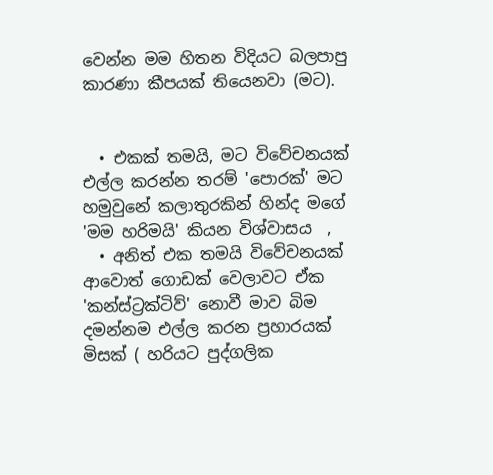වෙන්න මම හිතන විදියට බලපාපු කාරණා කීපයක් තියෙනවා (මට).


  • එකක් තමයි, මට විවේචනයක් එල්ල කරන්න තරම් 'පොරක්' මට හමුවුනේ කලාතුරකින් හින්ද මගේ 'මම හරිමයි' කියන විශ්වාසය  ,
  • අනිත් එක තමයි විවේචනයක් ආවොත් ගොඩක් වෙලාවට ඒක 'කන්ස්ට්‍රක්ටිව්' නොවී මාව බිම දමන්නම එල්ල කරන ප්‍රහාරයක් මිසක් ( හරියට පුද්ගලික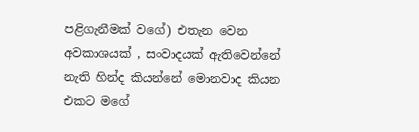පළිගැනීමක් වගේ) එතැන වෙන අවකාශයක් , සංවාදයක් ඇතිවෙන්නේ නැති හින්ද කියන්නේ මොනවාද කියන එකට මගේ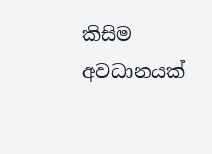කිසිම අවධානයක්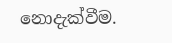නොදැක්වීම.